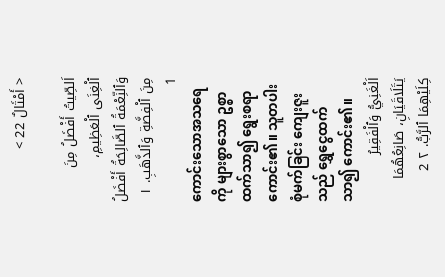< أَمْثَالٌ 22 >

اَلصِّيتُ أَفْضَلُ مِنَ ٱلْغِنَى ٱلْعَظِيمِ، وَٱلنِّعْمَةُ ٱلصَّالِحَةُ أَفْضَلُ مِنَ ٱلْفِضَّةِ وَٱلذَّهَبِ. ١ 1
ကောင်းသောအသရေကို များစွာသော ဥစ္စာ ထက်သာ၍ ရွေးစရာကောင်း၏။ သူတပါးစုံမက်ခြင်း ကျေးဇူးသည် ရွှေငွေထက်သာ၍ ကောင်း၏။
اَلْغَنِيُّ وَٱلْفَقِيرُ يَتَلَاقَيَانِ، صَانِعُهُمَا كِلَيْهِمَا ٱلرَّبُّ. ٢ 2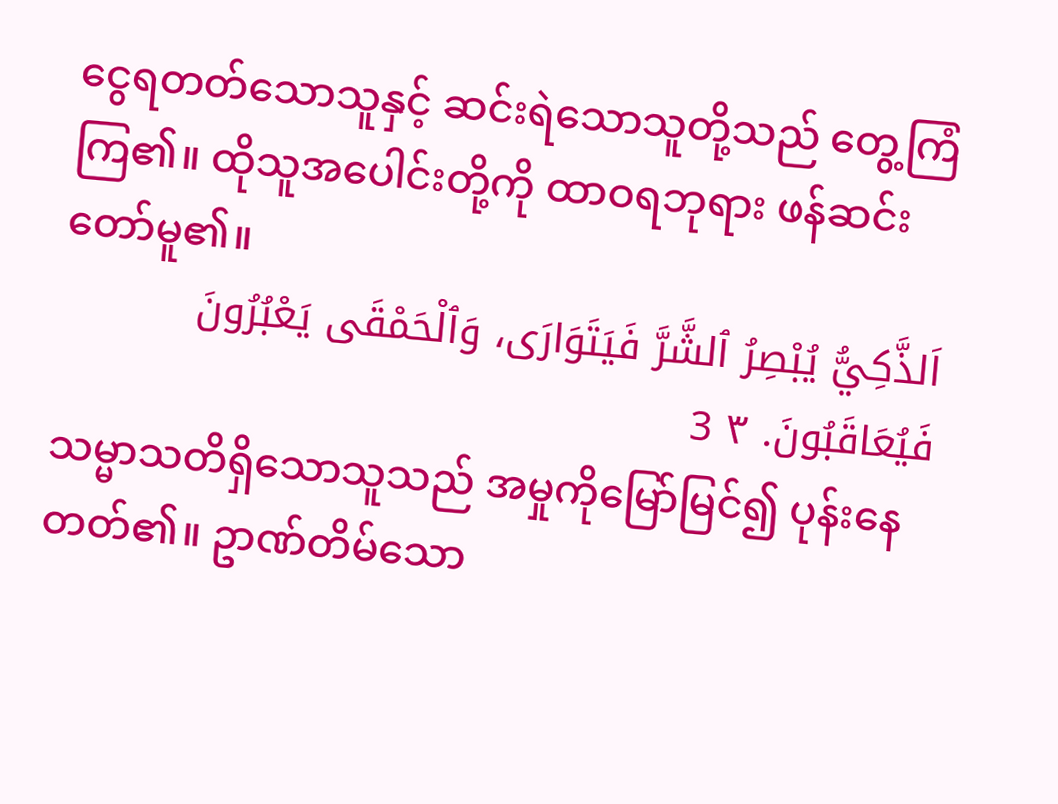ငွေရတတ်သောသူနှင့် ဆင်းရဲသောသူတို့သည် တွေ့ကြံကြ၏။ ထိုသူအပေါင်းတို့ကို ထာဝရဘုရား ဖန်ဆင်းတော်မူ၏။
اَلذَّكِيُّ يُبْصِرُ ٱلشَّرَّ فَيَتَوَارَى، وَٱلْحَمْقَى يَعْبُرُونَ فَيُعَاقَبُونَ. ٣ 3
သမ္မာသတိရှိသောသူသည် အမှုကိုမြော်မြင်၍ ပုန်းနေတတ်၏။ ဥာဏ်တိမ်သော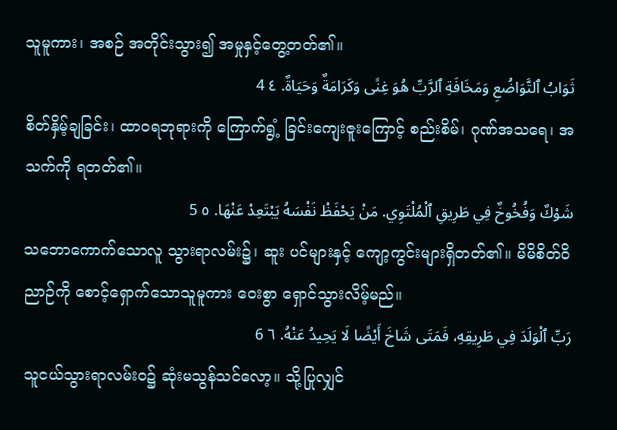သူမူကား၊ အစဉ် အတိုင်းသွား၍ အမှုနှင့်တွေ့တတ်၏။
ثَوَابُ ٱلتَّوَاضُعِ وَمَخَافَةِ ٱلرَّبِّ هُوَ غِنًى وَكَرَامَةٌ وَحَيَاةٌ. ٤ 4
စိတ်နှိမ့်ချခြင်း၊ ထာဝရဘုရားကို ကြောက်ရွံ့ ခြင်းကျေးဇူးကြောင့် စည်းစိမ်၊ ဂုဏ်အသရေ၊ အသက်ကို ရတတ်၏။
شَوْكٌ وَفُخُوخٌ فِي طَرِيقِ ٱلْمُلْتَوِي. مَنْ يَحْفَظْ نَفْسَهُ يَبْتَعِدْ عَنْهَا. ٥ 5
သဘောကောက်သောလူ သွားရာလမ်း၌၊ ဆူး ပင်များနှင့် ကျော့ကွင်းများရှိတတ်၏။ မိမိစိတ်ဝိညာဉ်ကို စောင့်ရှောက်သောသူမူကား ဝေးစွာ ရှောင်သွားလိမ့်မည်။
رَبِّ ٱلْوَلَدَ فِي طَرِيقِهِ، فَمَتَى شَاخَ أَيْضًا لَا يَحِيدُ عَنْهُ. ٦ 6
သူငယ်သွားရာလမ်းဝ၌ ဆုံးမသွန်သင်လော့။ သို့ပြုလျှင်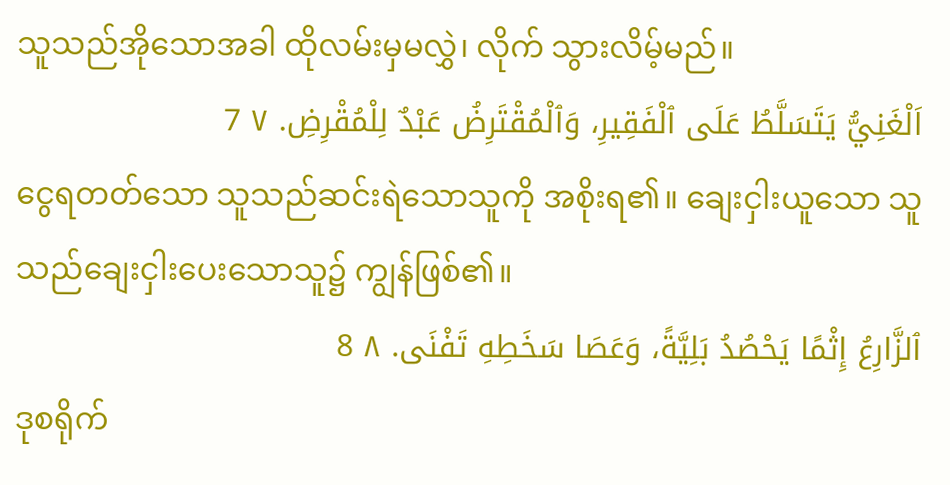သူသည်အိုသောအခါ ထိုလမ်းမှမလွှဲ၊ လိုက် သွားလိမ့်မည်။
اَلْغَنِيُّ يَتَسَلَّطُ عَلَى ٱلْفَقِيرِ، وَٱلْمُقْتَرِضُ عَبْدٌ لِلْمُقْرِضِ. ٧ 7
ငွေရတတ်သော သူသည်ဆင်းရဲသောသူကို အစိုးရ၏။ ချေးငှါးယူသော သူသည်ချေးငှါးပေးသောသူ၌ ကျွန်ဖြစ်၏။
ٱلزَّارِعُ إِثْمًا يَحْصُدُ بَلِيَّةً، وَعَصَا سَخَطِهِ تَفْنَى. ٨ 8
ဒုစရိုက်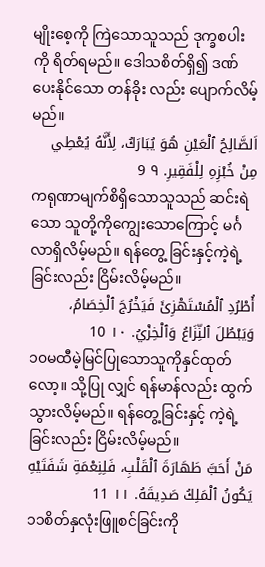မျိုးစေ့ကို ကြဲသောသူသည် ဒုက္ခစပါးကို ရိတ်ရမည်။ ဒေါသစိတ်ရှိ၍ ဒဏ်ပေးနိုင်သော တန်ခိုး လည်း ပျောက်လိမ့်မည်။
اَلصَّالِحُ ٱلْعَيْنِ هُوَ يُبَارَكُ، لِأَنَّهُ يُعْطِي مِنْ خُبْزِهِ لِلْفَقِيرِ. ٩ 9
ကရုဏာမျက်စိရှိသောသူသည် ဆင်းရဲသော သူတို့ကိုကျွေးသောကြောင့် မင်္ဂလာရှိလိမ့်မည်။ ရန်တွေ့ ခြင်းနှင့်ကဲ့ရဲ့ခြင်းလည်း ငြိမ်းလိမ့်မည်။
أُطْرُدِ ٱلْمُسْتَهْزِئَ فَيَخْرُجَ ٱلْخِصَامُ، وَيَبْطُلَ ٱلنِّزَاعُ وَٱلْخِزْيُ. ١٠ 10
၁၀မထီမဲ့မြင်ပြုသောသူကိုနှင်ထုတ်လော့။ သို့ပြု လျှင် ရန်မာန်လည်း ထွက်သွားလိမ့်မည်။ ရန်တွေ့ခြင်းနှင့် ကဲ့ရဲ့ခြင်းလည်း ငြိမ်းလိမ့်မည်။
مَنْ أَحَبَّ طَهَارَةَ ٱلْقَلْبِ، فَلِنِعْمَةِ شَفَتَيْهِ يَكُونُ ٱلْمَلِكُ صَدِيقَهُ. ١١ 11
၁၁စိတ်နှလုံးဖြူစင်ခြင်းကို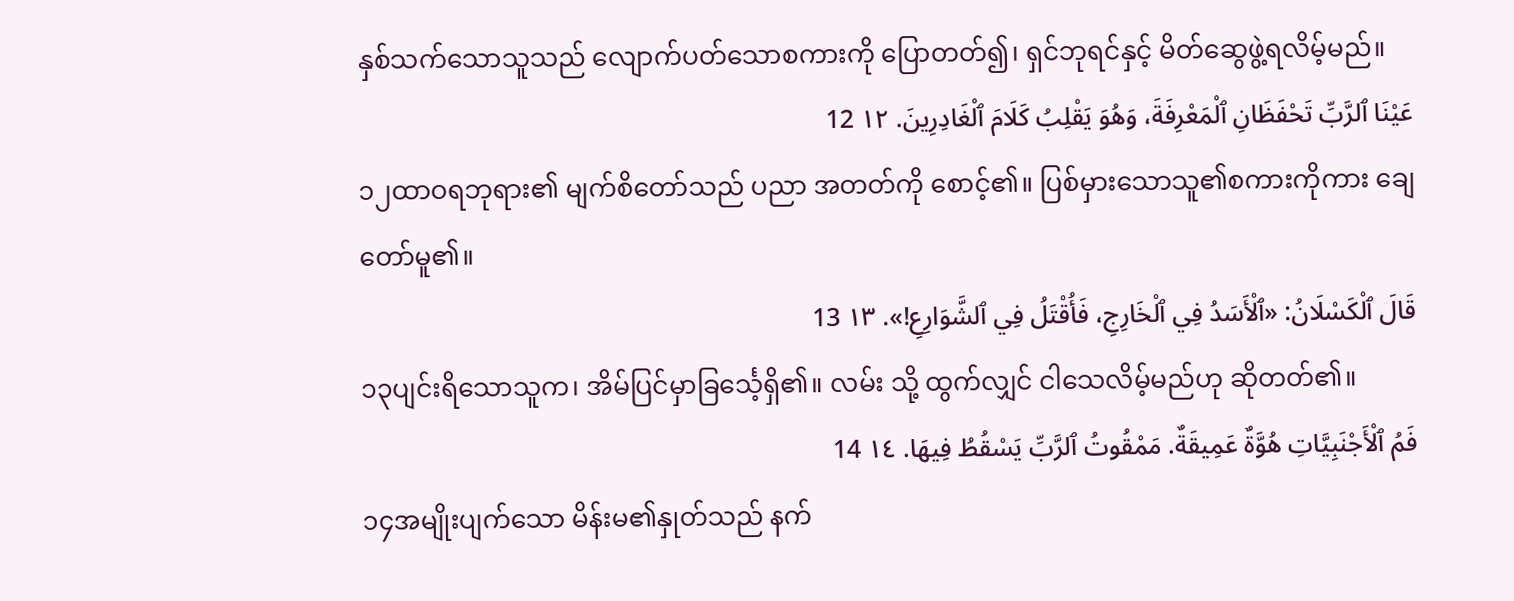နှစ်သက်သောသူသည် လျောက်ပတ်သောစကားကို ပြောတတ်၍၊ ရှင်ဘုရင်နှင့် မိတ်ဆွေဖွဲ့ရလိမ့်မည်။
عَيْنَا ٱلرَّبِّ تَحْفَظَانِ ٱلْمَعْرِفَةَ، وَهُوَ يَقْلِبُ كَلَامَ ٱلْغَادِرِينَ. ١٢ 12
၁၂ထာဝရဘုရား၏ မျက်စိတော်သည် ပညာ အတတ်ကို စောင့်၏။ ပြစ်မှားသောသူ၏စကားကိုကား ချေတော်မူ၏။
قَالَ ٱلْكَسْلَانُ: «ٱلْأَسَدُ فِي ٱلْخَارِجِ، فَأُقْتَلُ فِي ٱلشَّوَارِعِ!». ١٣ 13
၁၃ပျင်းရိသောသူက၊ အိမ်ပြင်မှာခြင်္သေ့ရှိ၏။ လမ်း သို့ ထွက်လျှင် ငါသေလိမ့်မည်ဟု ဆိုတတ်၏။
فَمُ ٱلْأَجْنَبِيَّاتِ هُوَّةٌ عَمِيقَةٌ. مَمْقُوتُ ٱلرَّبِّ يَسْقُطُ فِيهَا. ١٤ 14
၁၄အမျိုးပျက်သော မိန်းမ၏နှုတ်သည် နက်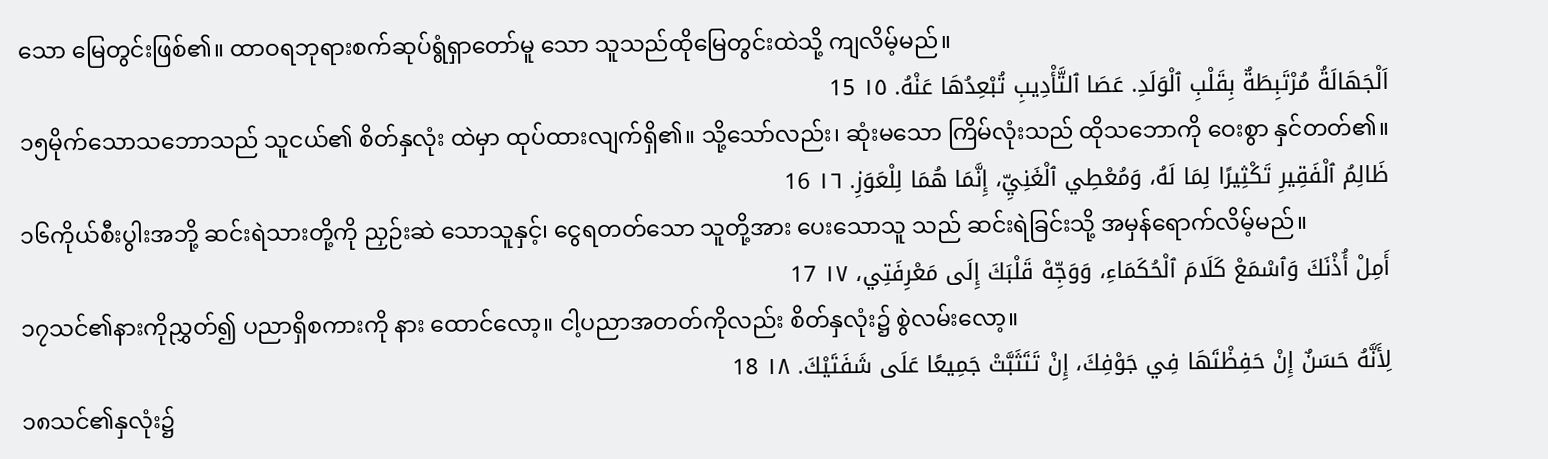သော မြေတွင်းဖြစ်၏။ ထာဝရဘုရားစက်ဆုပ်ရွံရှာတော်မူ သော သူသည်ထိုမြေတွင်းထဲသို့ ကျလိမ့်မည်။
اَلْجَهَالَةُ مُرْتَبِطَةٌ بِقَلْبِ ٱلْوَلَدِ. عَصَا ٱلتَّأْدِيبِ تُبْعِدُهَا عَنْهُ. ١٥ 15
၁၅မိုက်သောသဘောသည် သူငယ်၏ စိတ်နှလုံး ထဲမှာ ထုပ်ထားလျက်ရှိ၏။ သို့သော်လည်း၊ ဆုံးမသော ကြိမ်လုံးသည် ထိုသဘောကို ဝေးစွာ နှင်တတ်၏။
ظَالِمُ ٱلْفَقِيرِ تَكْثِيرًا لِمَا لَهُ، وَمُعْطِي ٱلْغَنِيِّ، إِنَّمَا هُمَا لِلْعَوَزِ. ١٦ 16
၁၆ကိုယ်စီးပွါးအဘို့ ဆင်းရဲသားတို့ကို ညှဉ်းဆဲ သောသူနှင့်၊ ငွေရတတ်သော သူတို့အား ပေးသောသူ သည် ဆင်းရဲခြင်းသို့ အမှန်ရောက်လိမ့်မည်။
أَمِلْ أُذْنَكَ وَٱسْمَعْ كَلَامَ ٱلْحُكَمَاءِ، وَوَجِّهْ قَلْبَكَ إِلَى مَعْرِفَتِي، ١٧ 17
၁၇သင်၏နားကိုညွှတ်၍ ပညာရှိစကားကို နား ထောင်လော့။ ငါ့ပညာအတတ်ကိုလည်း စိတ်နှလုံး၌ စွဲလမ်းလော့။
لِأَنَّهُ حَسَنٌ إِنْ حَفِظْتَهَا فِي جَوْفِكَ، إِنْ تَتَثَبَّتْ جَمِيعًا عَلَى شَفَتَيْكَ. ١٨ 18
၁၈သင်၏နှလုံး၌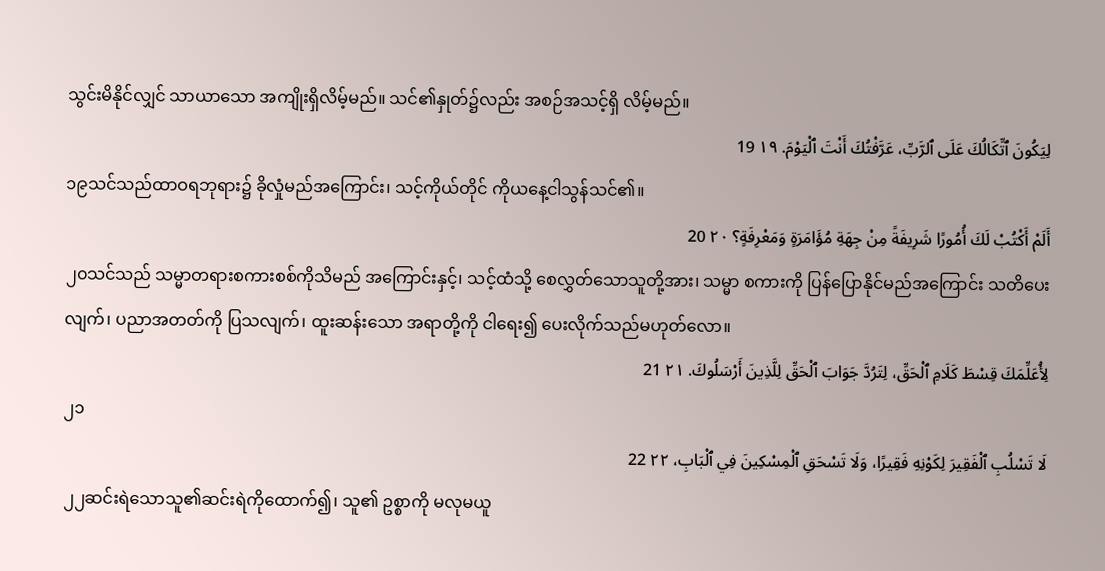သွင်းမိနိုင်လျှင် သာယာသော အကျိုးရှိလိမ့်မည်။ သင်၏နှုတ်၌လည်း အစဉ်အသင့်ရှိ လိမ့်မည်။
لِيَكُونَ ٱتِّكَالُكَ عَلَى ٱلرَّبِّ، عَرَّفْتُكَ أَنْتَ ٱلْيَوْمَ. ١٩ 19
၁၉သင်သည်ထာဝရဘုရား၌ ခိုလှုံမည်အကြောင်း၊ သင့်ကိုယ်တိုင် ကိုယနေ့ငါသွန်သင်၏။
أَلَمْ أَكْتُبْ لَكَ أُمُورًا شَرِيفَةً مِنْ جِهَةِ مُؤَامَرَةٍ وَمَعْرِفَةٍ؟ ٢٠ 20
၂၀သင်သည် သမ္မာတရားစကားစစ်ကိုသိမည် အကြောင်းနှင့်၊ သင့်ထံသို့ စေလွှတ်သောသူတို့အား၊ သမ္မာ စကားကို ပြန်ပြောနိုင်မည်အကြောင်း သတိပေးလျက်၊ ပညာအတတ်ကို ပြသလျက်၊ ထူးဆန်းသော အရာတို့ကို ငါရေး၍ ပေးလိုက်သည်မဟုတ်လော။
لِأُعَلِّمَكَ قِسْطَ كَلَامِ ٱلْحَقِّ، لِتَرُدَّ جَوَابَ ٱلْحَقِّ لِلَّذِينَ أَرْسَلُوكَ. ٢١ 21
၂၁
لَا تَسْلُبِ ٱلْفَقِيرَ لِكَوْنِهِ فَقِيرًا، وَلَا تَسْحَقِ ٱلْمِسْكِينَ فِي ٱلْبَابِ، ٢٢ 22
၂၂ဆင်းရဲသောသူ၏ဆင်းရဲကိုထောက်၍၊ သူ၏ ဥစ္စာကို မလုမယူ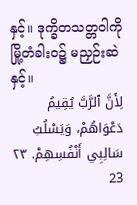နှင့်။ ဒုက္ခိတသတ္တဝါကို မြို့တံခါးဝ၌ မညှဉ်းဆဲနှင့်။
لِأَنَّ ٱلرَّبَّ يُقِيمُ دَعْوَاهُمْ، وَيَسْلُبُ سَالِبِي أَنْفُسِهِمْ. ٢٣ 23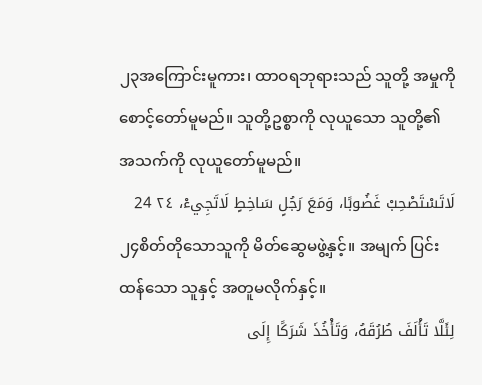၂၃အကြောင်းမူကား၊ ထာဝရဘုရားသည် သူတို့ အမှုကို စောင့်တော်မူမည်။ သူတို့ဥစ္စာကို လုယူသော သူတို့၏ အသက်ကို လုယူတော်မူမည်။
لَاتَسْتَصْحِبْ غَضُوبًا، وَمَعَ رَجُلٍ سَاخِطٍ لَاتَجِيءْ، ٢٤ 24
၂၄စိတ်တိုသောသူကို မိတ်ဆွေမဖွဲ့နှင့်။ အမျက် ပြင်းထန်သော သူနှင့် အတူမလိုက်နှင့်။
لِئَلَّا تَأْلَفَ طُرُقَهُ، وَتَأْخُذَ شَرَكًا إِلَى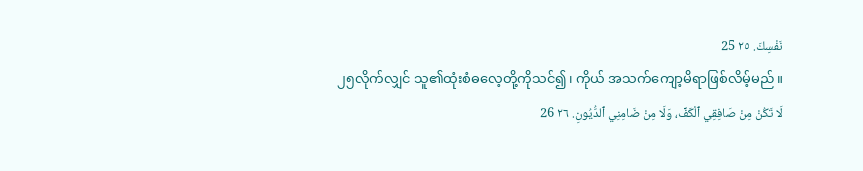نَفْسِكَ. ٢٥ 25
၂၅လိုက်လျှင် သူ၏ထုံးစံဓလေ့တို့ကိုသင်၍၊ ကိုယ် အသက်ကျော့မိရာဖြစ်လိမ့်မည်။
لَا تَكُنْ مِنْ صَافِقِي ٱلْكَفِّ، وَلَا مِنْ ضَامِنِي ٱلدُّيُونِ. ٢٦ 26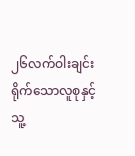၂၆လက်ဝါးချင်းရိုက်သောလူစုနှင့် သူ့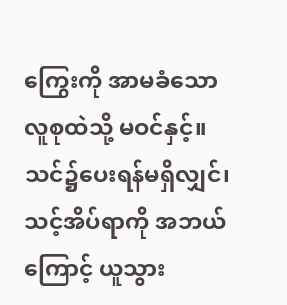ကြွေးကို အာမခံသော လူစုထဲသို့ မဝင်နှင့်။ သင်၌ပေးရန်မရှိလျှင်၊ သင့်အိပ်ရာကို အဘယ်ကြောင့် ယူသွား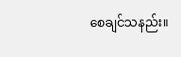စေချင်သနည်း။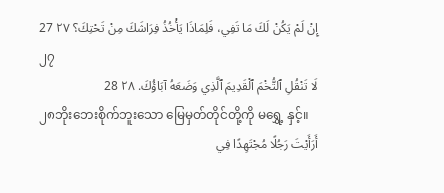إِنْ لَمْ يَكُنْ لَكَ مَا تَفِي، فَلِمَاذَا يَأْخُذُ فِرَاشَكَ مِنْ تَحْتِكَ؟ ٢٧ 27
၂၇
لَا تَنْقُلِ ٱلتُّخْمَ ٱلْقَدِيمَ ٱلَّذِي وَضَعَهُ آبَاؤُكَ. ٢٨ 28
၂၈ဘိုးဘေးစိုက်ဘူးသော မြေမှတ်တိုင်တို့ကို မရွှေ့ နှင့်။
أَرَأَيْتَ رَجُلًا مُجْتَهِدًا فِي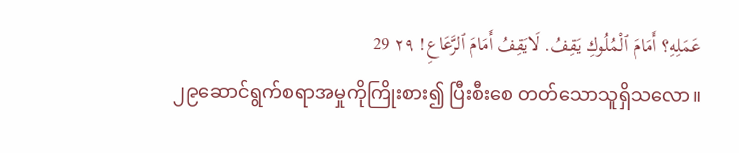عَمَلِهِ؟ أَمَامَ ٱلْمُلُوكِ يَقِفُ. لَايَقِفُ أَمَامَ ٱلرَّعَاعِ! ٢٩ 29
၂၉ဆောင်ရွက်စရာအမှုကိုကြိုးစား၍ ပြီးစီးစေ တတ်သောသူရှိသလော။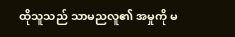ထိုသူသည် သာမညလူ၏ အမှုကို မ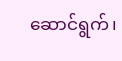ဆောင်ရွက်၊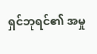ရှင်ဘုရင်၏ အမှု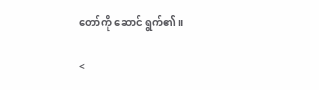တော်ကို ဆောင် ရွက်၏။

<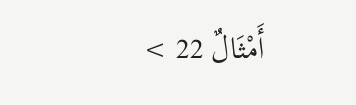أَمْثَالٌ 22 >